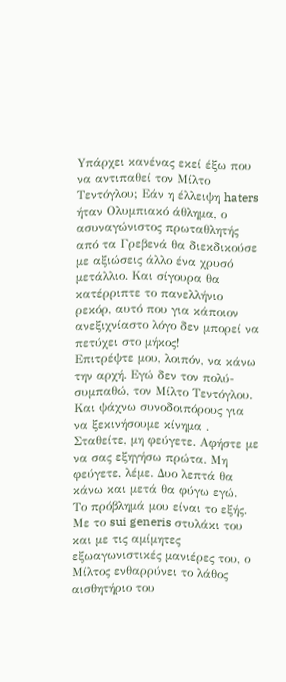Yπάρχει κανένας εκεί έξω που να αντιπαθεί τον Μίλτο Τεντόγλου; Εάν η έλλειψη haters ήταν Ολυμπιακό άθλημα, ο ασυναγώνιστος πρωταθλητής από τα Γρεβενά θα διεκδικούσε με αξιώσεις άλλο ένα χρυσό μετάλλιο. Και σίγουρα θα κατέρριπτε το πανελλήνιο ρεκόρ, αυτό που για κάποιον ανεξιχνίαστο λόγο δεν μπορεί να πετύχει στο μήκος!
Επιτρέψτε μου, λοιπόν, να κάνω την αρχή. Εγώ δεν τον πολύ-συμπαθώ, τον Μίλτο Τεντόγλου. Και ψάχνω συνοδοιπόρους για να ξεκινήσουμε κίνημα . Σταθείτε, μη φεύγετε. Αφήστε με να σας εξηγήσω πρώτα. Μη φεύγετε, λέμε. Δυο λεπτά θα κάνω και μετά θα φύγω εγώ.
Το πρόβλημά μου είναι το εξής. Με το sui generis στυλάκι του και με τις αμίμητες εξωαγωνιστικές μανιέρες του, ο Μίλτος ενθαρρύνει το λάθος αισθητήριο του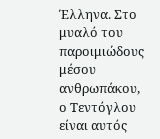Έλληνα. Στο μυαλό του παροιμιώδους μέσου ανθρωπάκου, ο Τεντόγλου είναι αυτός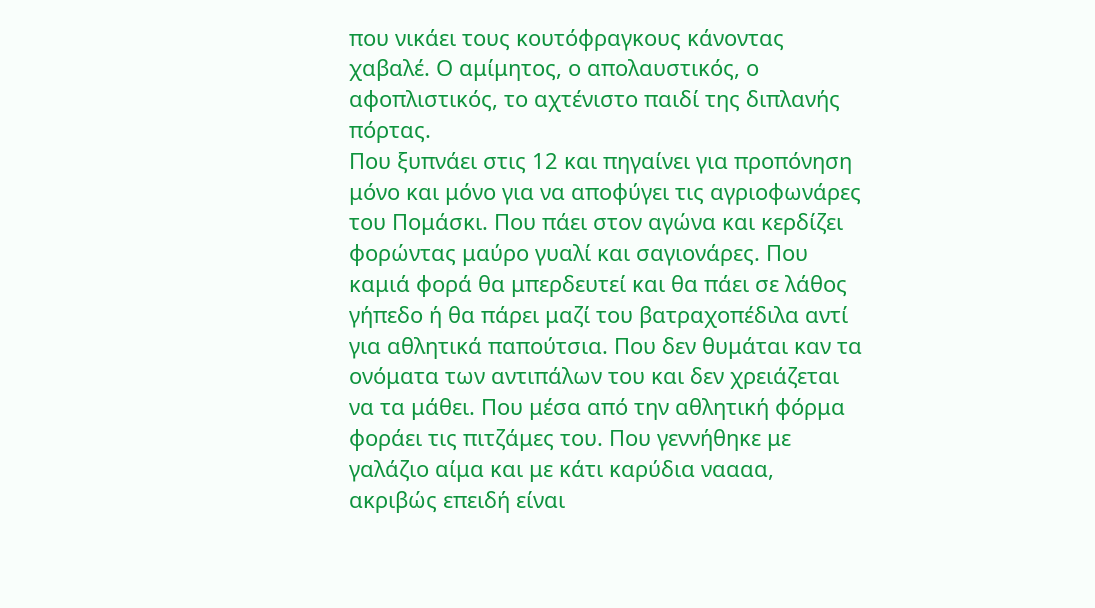που νικάει τους κουτόφραγκους κάνοντας χαβαλέ. Ο αμίμητος, ο απολαυστικός, ο αφοπλιστικός, το αχτένιστο παιδί της διπλανής πόρτας.
Που ξυπνάει στις 12 και πηγαίνει για προπόνηση μόνο και μόνο για να αποφύγει τις αγριοφωνάρες του Πομάσκι. Που πάει στον αγώνα και κερδίζει φορώντας μαύρο γυαλί και σαγιονάρες. Που καμιά φορά θα μπερδευτεί και θα πάει σε λάθος γήπεδο ή θα πάρει μαζί του βατραχοπέδιλα αντί για αθλητικά παπούτσια. Που δεν θυμάται καν τα ονόματα των αντιπάλων του και δεν χρειάζεται να τα μάθει. Που μέσα από την αθλητική φόρμα φοράει τις πιτζάμες του. Που γεννήθηκε με γαλάζιο αίμα και με κάτι καρύδια ναααα, ακριβώς επειδή είναι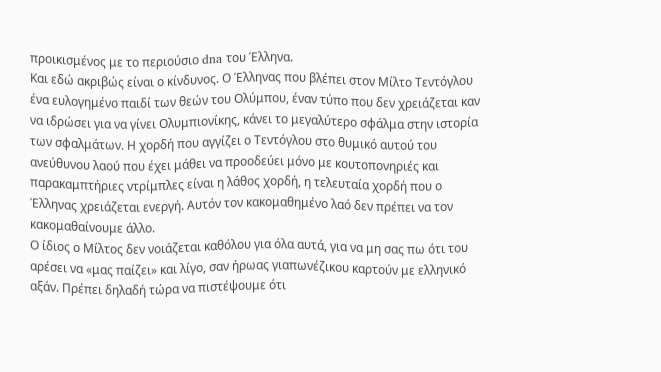προικισμένος με το περιούσιο dna του Έλληνα.
Και εδώ ακριβώς είναι ο κίνδυνος. Ο Έλληνας που βλέπει στον Μίλτο Τεντόγλου ένα ευλογημένο παιδί των θεών του Ολύμπου, έναν τύπο που δεν χρειάζεται καν να ιδρώσει για να γίνει Ολυμπιονίκης, κάνει το μεγαλύτερο σφάλμα στην ιστορία των σφαλμάτων. Η χορδή που αγγίζει ο Τεντόγλου στο θυμικό αυτού του ανεύθυνου λαού που έχει μάθει να προοδεύει μόνο με κουτοπονηριές και παρακαμπτήριες ντρίμπλες είναι η λάθος χορδή, η τελευταία χορδή που ο Έλληνας χρειάζεται ενεργή. Αυτόν τον κακομαθημένο λαό δεν πρέπει να τον κακομαθαίνουμε άλλο.
Ο ίδιος ο Μίλτος δεν νοιάζεται καθόλου για όλα αυτά, για να μη σας πω ότι του αρέσει να «μας παίζει» και λίγο, σαν ήρωας γιαπωνέζικου καρτούν με ελληνικό αξάν. Πρέπει δηλαδή τώρα να πιστέψουμε ότι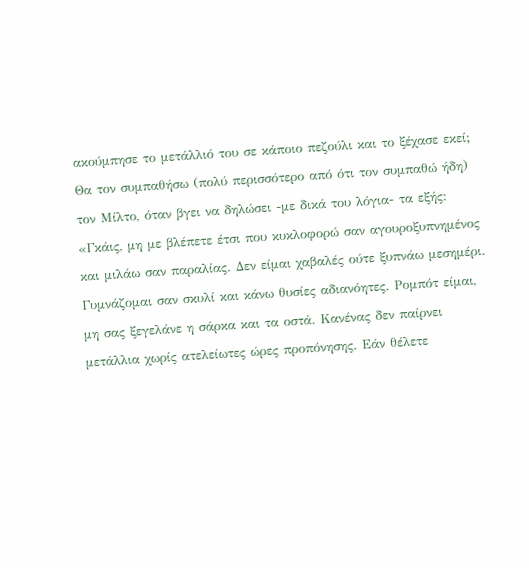ακούμπησε το μετάλλιό του σε κάποιο πεζούλι και το ξέχασε εκεί;
Θα τον συμπαθήσω (πολύ περισσότερο από ότι τον συμπαθώ ήδη) τον Μίλτο, όταν βγει να δηλώσει -με δικά του λόγια- τα εξής:
«Γκάις, μη με βλέπετε έτσι που κυκλοφορώ σαν αγουροξυπνημένος και μιλάω σαν παραλίας. Δεν είμαι χαβαλές ούτε ξυπνάω μεσημέρι. Γυμνάζομαι σαν σκυλί και κάνω θυσίες αδιανόητες. Ρομπότ είμαι, μη σας ξεγελάνε η σάρκα και τα οστά. Κανένας δεν παίρνει μετάλλια χωρίς ατελείωτες ώρες προπόνησης. Εάν θέλετε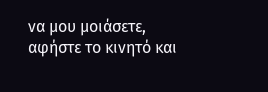να μου μοιάσετε, αφήστε το κινητό και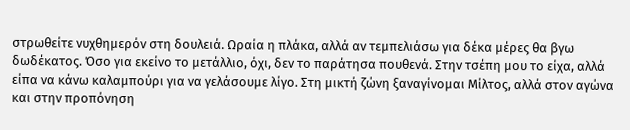στρωθείτε νυχθημερόν στη δουλειά. Ωραία η πλάκα, αλλά αν τεμπελιάσω για δέκα μέρες θα βγω δωδέκατος. Όσο για εκείνο το μετάλλιο, όχι, δεν το παράτησα πουθενά. Στην τσέπη μου το είχα, αλλά είπα να κάνω καλαμπούρι για να γελάσουμε λίγο. Στη μικτή ζώνη ξαναγίνομαι Μίλτος, αλλά στον αγώνα και στην προπόνηση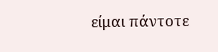είμαι πάντοτε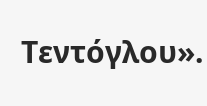Τεντόγλου».